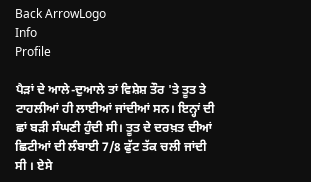Back ArrowLogo
Info
Profile

ਪੈੜਾਂ ਦੇ ਆਲੇ-ਦੁਆਲੇ ਤਾਂ ਵਿਸ਼ੇਸ਼ ਤੌਰ 'ਤੇ ਤੂਤ ਤੇ ਟਾਹਲੀਆਂ ਹੀ ਲਾਈਆਂ ਜਾਂਦੀਆਂ ਸਨ। ਇਨ੍ਹਾਂ ਦੀ ਛਾਂ ਬੜੀ ਸੰਘਣੀ ਹੁੰਦੀ ਸੀ। ਤੂਤ ਦੇ ਦਰਖ਼ਤ ਦੀਆਂ ਛਿਟੀਆਂ ਦੀ ਲੰਬਾਈ 7/8 ਫੁੱਟ ਤੱਕ ਚਲੀ ਜਾਂਦੀ ਸੀ । ਏਸੇ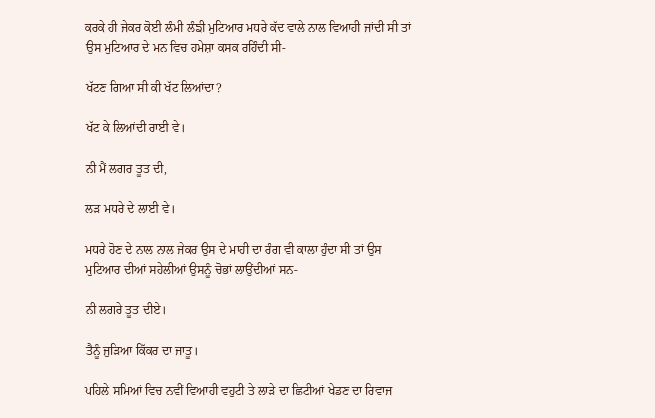ਕਰਕੇ ਹੀ ਜੇਕਰ ਕੋਈ ਲੰਮੀ ਲੰਙੀ ਮੁਟਿਆਰ ਮਧਰੇ ਕੱਦ ਵਾਲੇ ਨਾਲ ਵਿਆਹੀ ਜਾਂਦੀ ਸੀ ਤਾਂ ਉਸ ਮੁਟਿਆਰ ਦੇ ਮਨ ਵਿਚ ਹਮੇਸ਼ਾ ਕਸਕ ਰਹਿੰਦੀ ਸੀ-

ਖੱਟਣ ਗਿਆ ਸੀ ਕੀ ਖੱਟ ਲਿਆਂਦਾ?

ਖੱਟ ਕੇ ਲਿਆਂਦੀ ਰਾਈ ਵੇ।

ਨੀ ਮੈਂ ਲਗਰ ਤੂਤ ਦੀ,

ਲੜ ਮਧਰੇ ਦੇ ਲਾਈ ਵੇ।

ਮਧਰੇ ਹੋਣ ਦੇ ਨਾਲ ਨਾਲ ਜੇਕਰ ਉਸ ਦੇ ਮਾਹੀ ਦਾ ਰੰਗ ਵੀ ਕਾਲਾ ਹੁੰਦਾ ਸੀ ਤਾਂ ਉਸ ਮੁਟਿਆਰ ਦੀਆਂ ਸਹੇਲੀਆਂ ਉਸਨੂੰ ਚੋਭਾਂ ਲਾਉਂਦੀਆਂ ਸਨ-

ਨੀ ਲਗਰੇ ਤੂਤ ਦੀਏ।

ਤੈਨੂੰ ਜੁੜਿਆ ਕਿੱਕਰ ਦਾ ਜਾਤੂ।

ਪਹਿਲੇ ਸਮਿਆਂ ਵਿਚ ਨਵੀਂ ਵਿਆਹੀ ਵਹੁਟੀ ਤੇ ਲਾੜੇ ਦਾ ਛਿਟੀਆਂ ਖੇਡਣ ਦਾ ਰਿਵਾਜ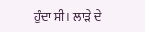ਹੁੰਦਾ ਸੀ। ਲਾੜੇ ਦੇ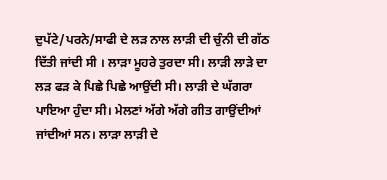ਦੁਪੱਟੇ/ਪਰਨੇ/ਸਾਫੀ ਦੇ ਲੜ ਨਾਲ ਲਾੜੀ ਦੀ ਚੁੰਨੀ ਦੀ ਗੱਠ ਦਿੱਤੀ ਜਾਂਦੀ ਸੀ । ਲਾੜਾ ਮੂਹਰੇ ਤੁਰਦਾ ਸੀ। ਲਾੜੀ ਲਾੜੇ ਦਾ ਲੜ ਫੜ ਕੇ ਪਿਛੇ ਪਿਛੇ ਆਉਂਦੀ ਸੀ। ਲਾੜੀ ਦੇ ਘੱਗਰਾ ਪਾਇਆ ਹੁੰਦਾ ਸੀ। ਮੇਲਣਾਂ ਅੱਗੇ ਅੱਗੇ ਗੀਤ ਗਾਉਂਦੀਆਂ ਜਾਂਦੀਆਂ ਸਨ। ਲਾੜਾ ਲਾੜੀ ਦੇ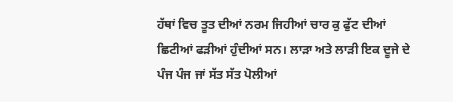ਹੱਥਾਂ ਵਿਚ ਤੂਤ ਦੀਆਂ ਨਰਮ ਜਿਹੀਆਂ ਚਾਰ ਕੁ ਫੁੱਟ ਦੀਆਂ ਛਿਟੀਆਂ ਫੜੀਆਂ ਹੁੰਦੀਆਂ ਸਨ। ਲਾੜਾ ਅਤੇ ਲਾੜੀ ਇਕ ਦੂਜੇ ਦੇ ਪੰਜ ਪੰਜ ਜਾਂ ਸੱਤ ਸੱਤ ਪੋਲੀਆਂ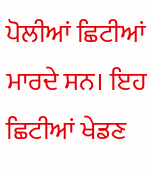ਪੋਲੀਆਂ ਛਿਟੀਆਂ ਮਾਰਦੇ ਸਨ। ਇਹ ਛਿਟੀਆਂ ਖੇਡਣ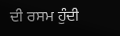ਦੀ ਰਸਮ ਹੁੰਦੀ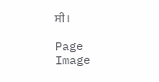ਸੀ।

Page Image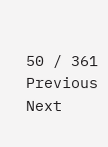50 / 361
Previous
Next